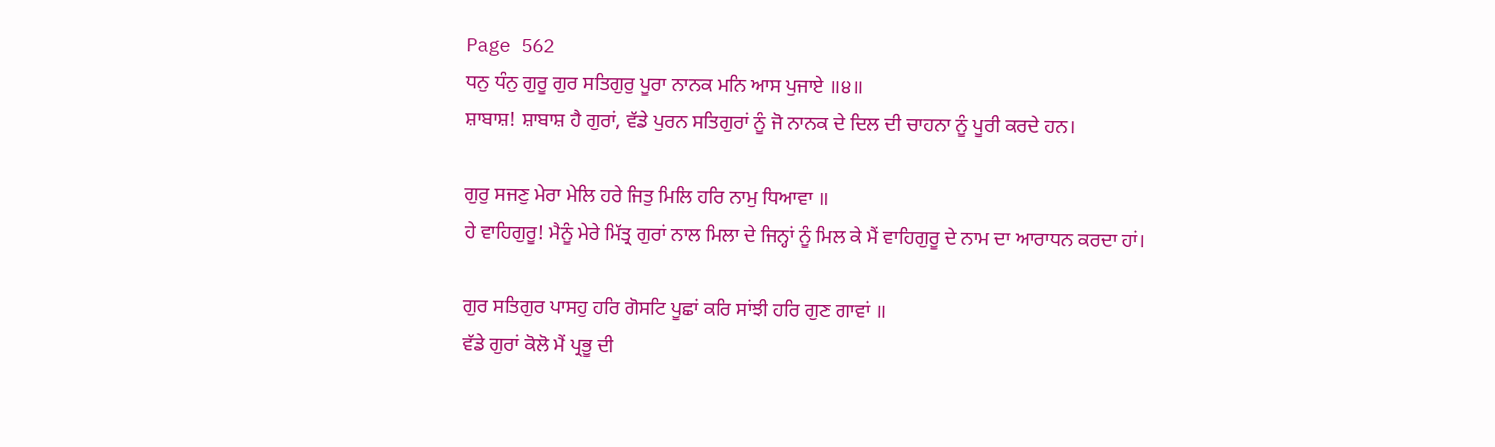Page 562
ਧਨੁ ਧੰਨੁ ਗੁਰੂ ਗੁਰ ਸਤਿਗੁਰੁ ਪੂਰਾ ਨਾਨਕ ਮਨਿ ਆਸ ਪੁਜਾਏ ॥੪॥
ਸ਼ਾਬਾਸ਼! ਸ਼ਾਬਾਸ਼ ਹੈ ਗੁਰਾਂ, ਵੱਡੇ ਪੁਰਨ ਸਤਿਗੁਰਾਂ ਨੂੰ ਜੋ ਨਾਨਕ ਦੇ ਦਿਲ ਦੀ ਚਾਹਨਾ ਨੂੰ ਪੂਰੀ ਕਰਦੇ ਹਨ।

ਗੁਰੁ ਸਜਣੁ ਮੇਰਾ ਮੇਲਿ ਹਰੇ ਜਿਤੁ ਮਿਲਿ ਹਰਿ ਨਾਮੁ ਧਿਆਵਾ ॥
ਹੇ ਵਾਹਿਗੁਰੂ! ਮੈਨੂੰ ਮੇਰੇ ਮਿੱਤ੍ਰ ਗੁਰਾਂ ਨਾਲ ਮਿਲਾ ਦੇ ਜਿਨ੍ਹਾਂ ਨੂੰ ਮਿਲ ਕੇ ਮੈਂ ਵਾਹਿਗੁਰੂ ਦੇ ਨਾਮ ਦਾ ਆਰਾਧਨ ਕਰਦਾ ਹਾਂ।

ਗੁਰ ਸਤਿਗੁਰ ਪਾਸਹੁ ਹਰਿ ਗੋਸਟਿ ਪੂਛਾਂ ਕਰਿ ਸਾਂਝੀ ਹਰਿ ਗੁਣ ਗਾਵਾਂ ॥
ਵੱਡੇ ਗੁਰਾਂ ਕੋਲੋ ਮੈਂ ਪ੍ਰਭੂ ਦੀ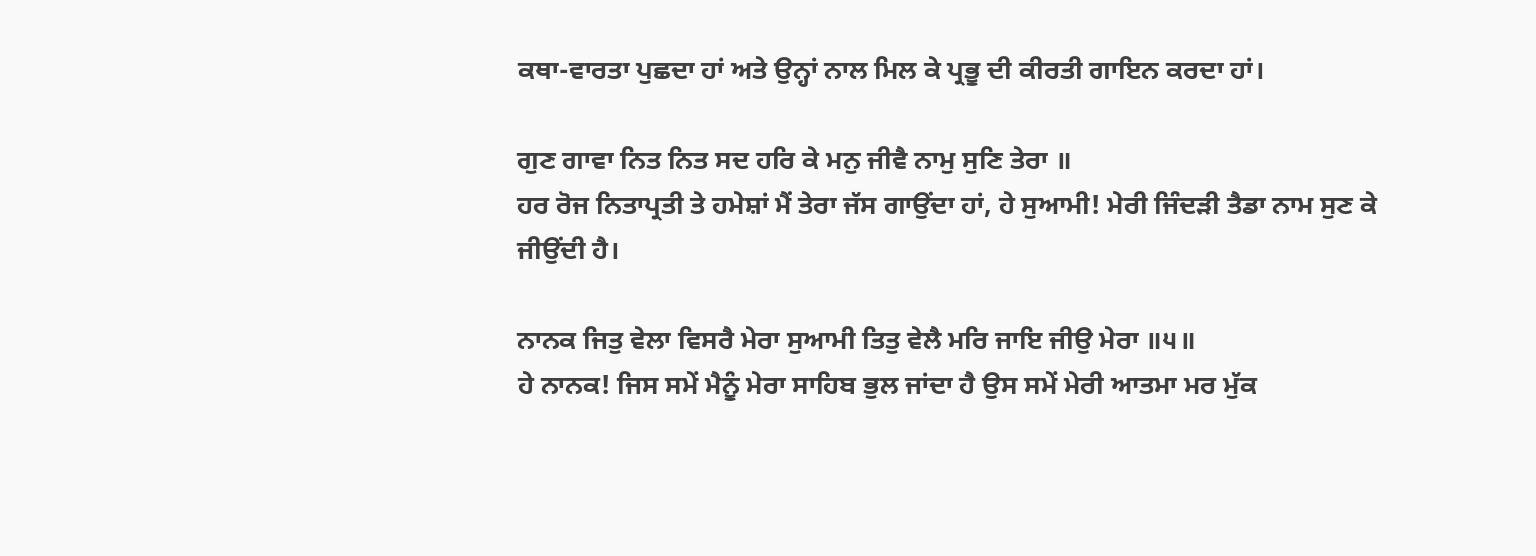ਕਥਾ-ਵਾਰਤਾ ਪੁਛਦਾ ਹਾਂ ਅਤੇ ਉਨ੍ਹਾਂ ਨਾਲ ਮਿਲ ਕੇ ਪ੍ਰਭੂ ਦੀ ਕੀਰਤੀ ਗਾਇਨ ਕਰਦਾ ਹਾਂ।

ਗੁਣ ਗਾਵਾ ਨਿਤ ਨਿਤ ਸਦ ਹਰਿ ਕੇ ਮਨੁ ਜੀਵੈ ਨਾਮੁ ਸੁਣਿ ਤੇਰਾ ॥
ਹਰ ਰੋਜ ਨਿਤਾਪ੍ਰਤੀ ਤੇ ਹਮੇਸ਼ਾਂ ਮੈਂ ਤੇਰਾ ਜੱਸ ਗਾਉਂਦਾ ਹਾਂ, ਹੇ ਸੁਆਮੀ! ਮੇਰੀ ਜਿੰਦੜੀ ਤੈਡਾ ਨਾਮ ਸੁਣ ਕੇ ਜੀਉਂਦੀ ਹੈ।

ਨਾਨਕ ਜਿਤੁ ਵੇਲਾ ਵਿਸਰੈ ਮੇਰਾ ਸੁਆਮੀ ਤਿਤੁ ਵੇਲੈ ਮਰਿ ਜਾਇ ਜੀਉ ਮੇਰਾ ॥੫॥
ਹੇ ਨਾਨਕ! ਜਿਸ ਸਮੇਂ ਮੈਨੂੰ ਮੇਰਾ ਸਾਹਿਬ ਭੁਲ ਜਾਂਦਾ ਹੈ ਉਸ ਸਮੇਂ ਮੇਰੀ ਆਤਮਾ ਮਰ ਮੁੱਕ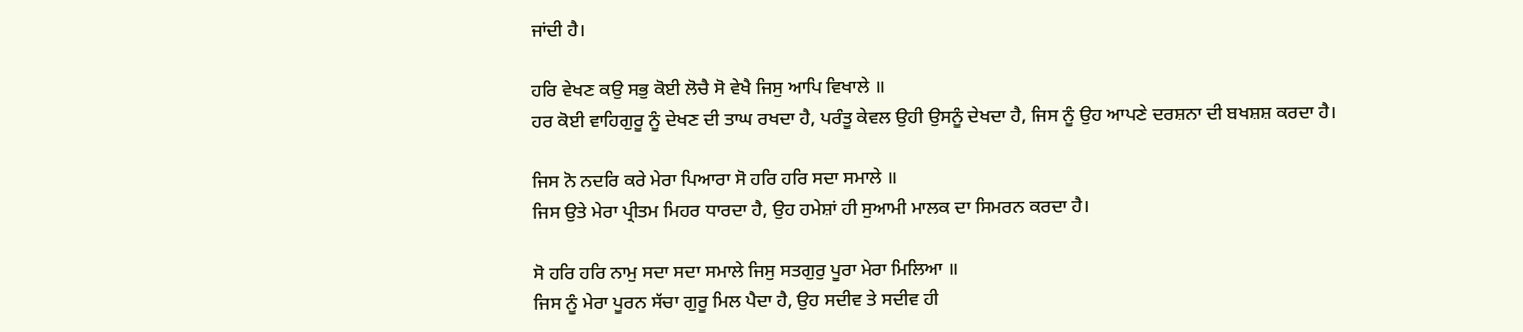ਜਾਂਦੀ ਹੈ।

ਹਰਿ ਵੇਖਣ ਕਉ ਸਭੁ ਕੋਈ ਲੋਚੈ ਸੋ ਵੇਖੈ ਜਿਸੁ ਆਪਿ ਵਿਖਾਲੇ ॥
ਹਰ ਕੋਈ ਵਾਹਿਗੁਰੂ ਨੂੰ ਦੇਖਣ ਦੀ ਤਾਘ ਰਖਦਾ ਹੈ, ਪਰੰਤੂ ਕੇਵਲ ਉਹੀ ਉਸਨੂੰ ਦੇਖਦਾ ਹੈ, ਜਿਸ ਨੂੰ ਉਹ ਆਪਣੇ ਦਰਸ਼ਨਾ ਦੀ ਬਖਸ਼ਸ਼ ਕਰਦਾ ਹੈ।

ਜਿਸ ਨੋ ਨਦਰਿ ਕਰੇ ਮੇਰਾ ਪਿਆਰਾ ਸੋ ਹਰਿ ਹਰਿ ਸਦਾ ਸਮਾਲੇ ॥
ਜਿਸ ਉਤੇ ਮੇਰਾ ਪ੍ਰੀਤਮ ਮਿਹਰ ਧਾਰਦਾ ਹੈ, ਉਹ ਹਮੇਸ਼ਾਂ ਹੀ ਸੁਆਮੀ ਮਾਲਕ ਦਾ ਸਿਮਰਨ ਕਰਦਾ ਹੈ।

ਸੋ ਹਰਿ ਹਰਿ ਨਾਮੁ ਸਦਾ ਸਦਾ ਸਮਾਲੇ ਜਿਸੁ ਸਤਗੁਰੁ ਪੂਰਾ ਮੇਰਾ ਮਿਲਿਆ ॥
ਜਿਸ ਨੂੰ ਮੇਰਾ ਪੂਰਨ ਸੱਚਾ ਗੁਰੂ ਮਿਲ ਪੈਦਾ ਹੈ, ਉਹ ਸਦੀਵ ਤੇ ਸਦੀਵ ਹੀ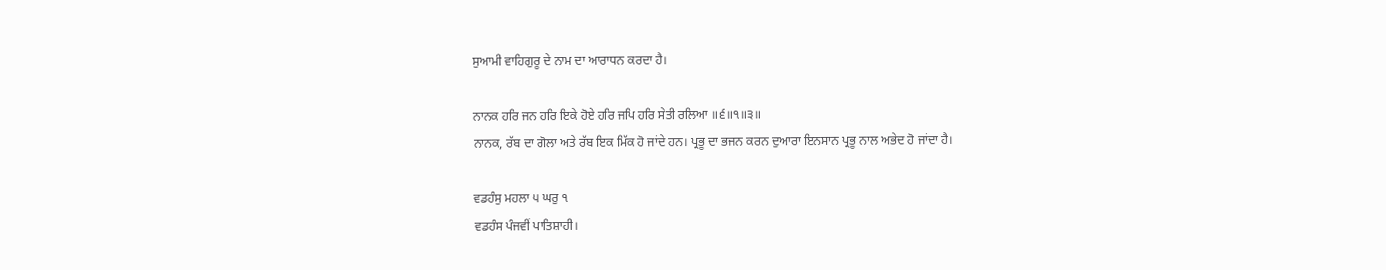ਸੁਆਮੀ ਵਾਹਿਗੁਰੂ ਦੇ ਨਾਮ ਦਾ ਆਰਾਧਨ ਕਰਦਾ ਹੈ।

ਨਾਨਕ ਹਰਿ ਜਨ ਹਰਿ ਇਕੇ ਹੋਏ ਹਰਿ ਜਪਿ ਹਰਿ ਸੇਤੀ ਰਲਿਆ ॥੬॥੧॥੩॥
ਨਾਨਕ, ਰੱਬ ਦਾ ਗੋਲਾ ਅਤੇ ਰੱਬ ਇਕ ਮਿੱਕ ਹੋ ਜਾਂਦੇ ਹਨ। ਪ੍ਰਭੂ ਦਾ ਭਜਨ ਕਰਨ ਦੁਆਰਾ ਇਨਸਾਨ ਪ੍ਰਭੂ ਨਾਲ ਅਭੇਦ ਹੋ ਜਾਂਦਾ ਹੈ।

ਵਡਹੰਸੁ ਮਹਲਾ ੫ ਘਰੁ ੧
ਵਡਹੰਸ ਪੰਜਵੀਂ ਪਾਤਿਸ਼ਾਹੀ।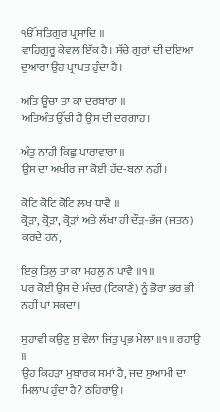ੴ ਸਤਿਗੁਰ ਪ੍ਰਸਾਦਿ ॥
ਵਾਹਿਗੁਰੂ ਕੇਵਲ ਇੱਕ ਹੈ। ਸੱਚੇ ਗੁਰਾਂ ਦੀ ਦਇਆ ਦੁਆਰਾ ਉਹ ਪ੍ਰਾਪਤ ਹੁੰਦਾ ਹੈ।

ਅਤਿ ਊਚਾ ਤਾ ਕਾ ਦਰਬਾਰਾ ॥
ਅਤਿਅੰਤ ਉੱਚੀ ਹੈ ਉਸ ਦੀ ਦਰਗਾਹ।

ਅੰਤੁ ਨਾਹੀ ਕਿਛੁ ਪਾਰਾਵਾਰਾ ॥
ਉਸ ਦਾ ਅਖੀਰ ਜਾ ਕੋਈ ਹੱਦ-ਬਨਾ ਨਹੀਂ।

ਕੋਟਿ ਕੋਟਿ ਕੋਟਿ ਲਖ ਧਾਵੈ ॥
ਕ੍ਰੋੜਾ, ਕ੍ਰੋੜਾ, ਕ੍ਰੋੜਾਂ ਅਤੇ ਲੱਖਾ ਹੀ ਦੌੜ-ਭੱਜ (ਜਤਨ) ਕਰਦੇ ਹਨ,

ਇਕੁ ਤਿਲੁ ਤਾ ਕਾ ਮਹਲੁ ਨ ਪਾਵੈ ॥੧॥
ਪਰ ਕੋਈ ਉਸ ਦੇ ਮੰਦਰ (ਟਿਕਾਣੇ) ਨੂੰ ਭੋਰਾ ਭਰ ਭੀ ਨਹੀਂ ਪਾ ਸਕਦਾ।

ਸੁਹਾਵੀ ਕਉਣੁ ਸੁ ਵੇਲਾ ਜਿਤੁ ਪ੍ਰਭ ਮੇਲਾ ॥੧॥ ਰਹਾਉ ॥
ਉਹ ਕਿਹੜਾ ਮੁਬਾਰਕ ਸਮਾਂ ਹੈ, ਜਦ ਸੁਆਮੀ ਦਾ ਮਿਲਾਪ ਹੁੰਦਾ ਹੈ? ਠਹਿਰਾਉ।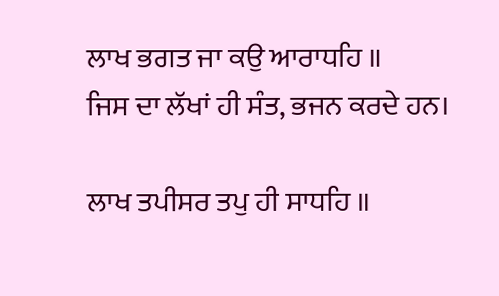ਲਾਖ ਭਗਤ ਜਾ ਕਉ ਆਰਾਧਹਿ ॥
ਜਿਸ ਦਾ ਲੱਖਾਂ ਹੀ ਸੰਤ, ਭਜਨ ਕਰਦੇ ਹਨ।

ਲਾਖ ਤਪੀਸਰ ਤਪੁ ਹੀ ਸਾਧਹਿ ॥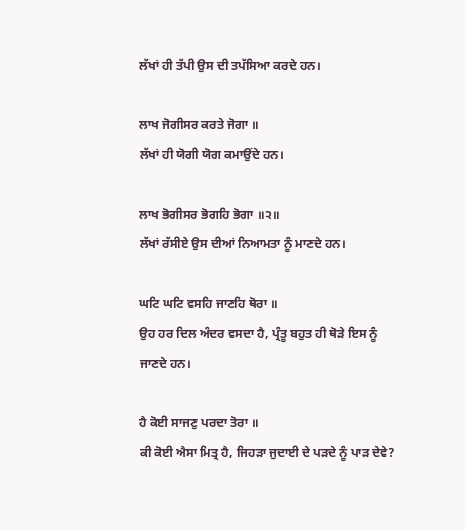ਲੱਖਾਂ ਹੀ ਤੱਪੀ ਉਸ ਦੀ ਤਪੱਸਿਆ ਕਰਦੇ ਹਨ।

ਲਾਖ ਜੋਗੀਸਰ ਕਰਤੇ ਜੋਗਾ ॥
ਲੱਖਾਂ ਹੀ ਯੋਗੀ ਯੋਗ ਕਮਾਉਂਦੇ ਹਨ।

ਲਾਖ ਭੋਗੀਸਰ ਭੋਗਹਿ ਭੋਗਾ ॥੨॥
ਲੱਖਾਂ ਰੱਸੀਏ ਉਸ ਦੀਆਂ ਨਿਆਮਤਾ ਨੂੰ ਮਾਣਦੇ ਹਨ।

ਘਟਿ ਘਟਿ ਵਸਹਿ ਜਾਣਹਿ ਥੋਰਾ ॥
ਉਹ ਹਰ ਦਿਲ ਅੰਦਰ ਵਸਦਾ ਹੈ, ਪ੍ਰੰਤੂ ਬਹੁਤ ਹੀ ਥੋੜੇ ਇਸ ਨੂੰ ਜਾਣਦੇ ਹਨ।

ਹੈ ਕੋਈ ਸਾਜਣੁ ਪਰਦਾ ਤੋਰਾ ॥
ਕੀ ਕੋਈ ਐਸਾ ਮਿਤ੍ਰ ਹੈ, ਜਿਹੜਾ ਜੁਦਾਈ ਦੇ ਪੜਦੇ ਨੂੰ ਪਾੜ ਦੇਵੇ?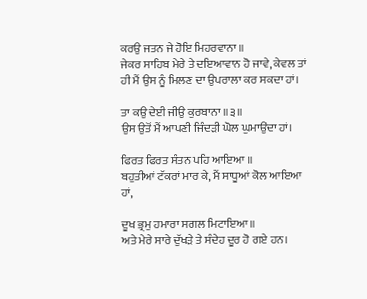ਕਰਉ ਜਤਨ ਜੇ ਹੋਇ ਮਿਹਰਵਾਨਾ ॥
ਜੇਕਰ ਸਾਹਿਬ ਮੇਰੇ ਤੇ ਦਇਆਵਾਨ ਹੋ ਜਾਵੇ, ਕੇਵਲ ਤਾਂ ਹੀ ਮੈਂ ਉਸ ਨੂੰ ਮਿਲਣ ਦਾ ਉਪਰਾਲਾ ਕਰ ਸਕਦਾ ਹਾਂ।

ਤਾ ਕਉ ਦੇਈ ਜੀਉ ਕੁਰਬਾਨਾ ॥੩॥
ਉਸ ਉਤੋਂ ਮੈਂ ਆਪਣੀ ਜਿੰਦੜੀ ਘੋਲ ਘੁਮਾਉਂਦਾ ਹਾਂ।

ਫਿਰਤ ਫਿਰਤ ਸੰਤਨ ਪਹਿ ਆਇਆ ॥
ਬਹੁਤੀਆਂ ਟੱਕਰਾਂ ਮਾਰ ਕੇ, ਮੈਂ ਸਾਧੂਆਂ ਕੋਲ ਆਇਆ ਹਾਂ,

ਦੂਖ ਭ੍ਰਮੁ ਹਮਾਰਾ ਸਗਲ ਮਿਟਾਇਆ ॥
ਅਤੇ ਮੇਰੇ ਸਾਰੇ ਦੁੱਖੜੇ ਤੇ ਸੰਦੇਹ ਦੂਰ ਹੋ ਗਏ ਹਨ।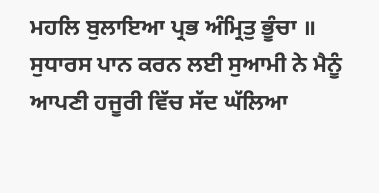ਮਹਲਿ ਬੁਲਾਇਆ ਪ੍ਰਭ ਅੰਮ੍ਰਿਤੁ ਭੂੰਚਾ ॥
ਸੁਧਾਰਸ ਪਾਨ ਕਰਨ ਲਈ ਸੁਆਮੀ ਨੇ ਮੈਨੂੰ ਆਪਣੀ ਹਜੂਰੀ ਵਿੱਚ ਸੱਦ ਘੱਲਿਆ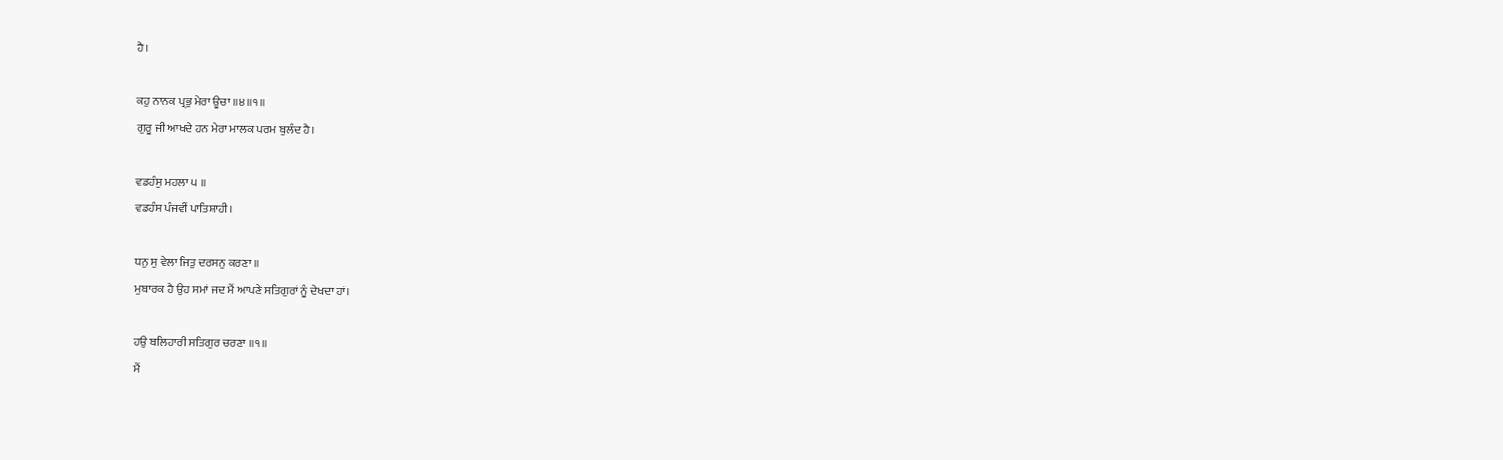ਹੈ।

ਕਹੁ ਨਾਨਕ ਪ੍ਰਭੁ ਮੇਰਾ ਊਚਾ ॥੪॥੧॥
ਗੁਰੂ ਜੀ ਆਖਦੇ ਹਨ ਮੇਰਾ ਮਾਲਕ ਪਰਮ ਬੁਲੰਦ ਹੈ।

ਵਡਹੰਸੁ ਮਹਲਾ ੫ ॥
ਵਡਹੰਸ ਪੰਜਵੀਂ ਪਾਤਿਸ਼ਾਹੀ।

ਧਨੁ ਸੁ ਵੇਲਾ ਜਿਤੁ ਦਰਸਨੁ ਕਰਣਾ ॥
ਮੁਬਾਰਕ ਹੈ ਉਹ ਸਮਾਂ ਜਦ ਮੈਂ ਆਪਣੇ ਸਤਿਗੁਰਾਂ ਨੂੰ ਦੇਖਦਾ ਹਾਂ।

ਹਉ ਬਲਿਹਾਰੀ ਸਤਿਗੁਰ ਚਰਣਾ ॥੧॥
ਮੈਂ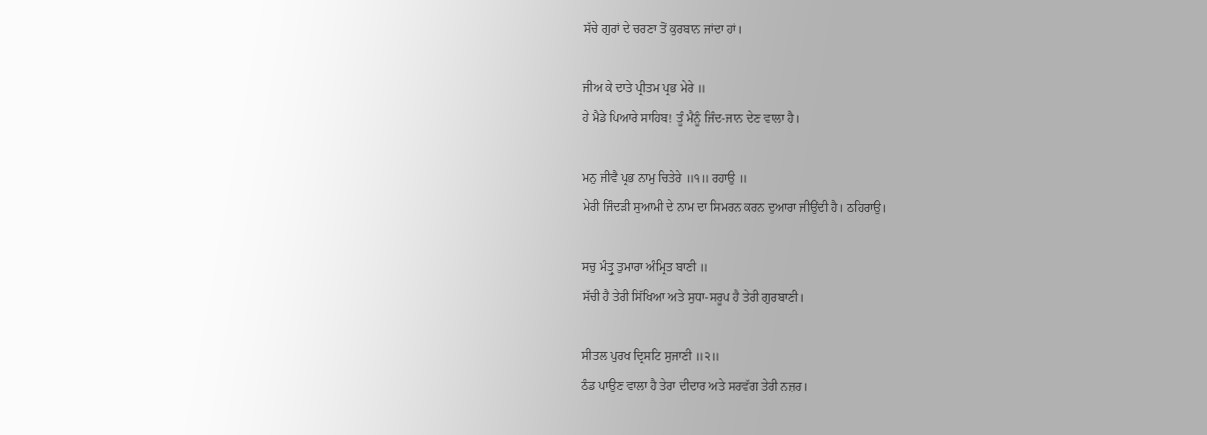ਸੱਚੇ ਗੁਰਾਂ ਦੇ ਚਰਣਾ ਤੋਂ ਕੁਰਬਾਨ ਜਾਂਦਾ ਹਾਂ।

ਜੀਅ ਕੇ ਦਾਤੇ ਪ੍ਰੀਤਮ ਪ੍ਰਭ ਮੇਰੇ ॥
ਹੇ ਮੈਡੇ ਪਿਆਰੇ ਸਾਹਿਬ! ਤੂੰ ਮੈਨੂੰ ਜਿੰਦ-ਜਾਨ ਦੇਣ ਵਾਲਾ ਹੈ।

ਮਨੁ ਜੀਵੈ ਪ੍ਰਭ ਨਾਮੁ ਚਿਤੇਰੇ ॥੧॥ ਰਹਾਉ ॥
ਮੇਰੀ ਜਿੰਦੜੀ ਸੁਆਮੀ ਦੇ ਨਾਮ ਦਾ ਸਿਮਰਨ ਕਰਨ ਦੁਆਰਾ ਜੀਉਂਦੀ ਹੈ। ਠਹਿਰਾਉ।

ਸਚੁ ਮੰਤ੍ਰੁ ਤੁਮਾਰਾ ਅੰਮ੍ਰਿਤ ਬਾਣੀ ॥
ਸੱਚੀ ਹੈ ਤੇਰੀ ਸਿੱਖਿਆ ਅਤੇ ਸੁਧਾ-ਸਰੂਪ ਹੈ ਤੇਰੀ ਗੁਰਬਾਣੀ।

ਸੀਤਲ ਪੁਰਖ ਦ੍ਰਿਸਟਿ ਸੁਜਾਣੀ ॥੨॥
ਠੰਡ ਪਾਉਣ ਵਾਲਾ ਹੈ ਤੇਰਾ ਦੀਦਾਰ ਅਤੇ ਸਰਵੱਗ ਤੇਰੀ ਨਜ਼ਰ।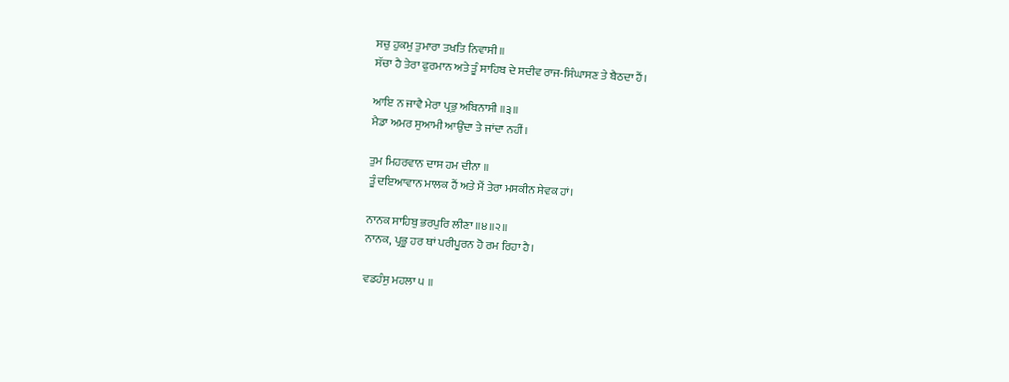ਸਚੁ ਹੁਕਮੁ ਤੁਮਾਰਾ ਤਖਤਿ ਨਿਵਾਸੀ ॥
ਸੱਚਾ ਹੈ ਤੇਰਾ ਫੁਰਮਾਨ ਅਤੇ ਤੂੰ ਸਾਹਿਬ ਦੇ ਸਦੀਵ ਰਾਜ-ਸਿੰਘਾਸਣ ਤੇ ਬੈਠਦਾ ਹੈਂ।

ਆਇ ਨ ਜਾਵੈ ਮੇਰਾ ਪ੍ਰਭੁ ਅਬਿਨਾਸੀ ॥੩॥
ਮੈਡਾ ਅਮਰ ਸੁਆਮੀ ਆਉਂਦਾ ਤੇ ਜਾਂਦਾ ਨਹੀਂ।

ਤੁਮ ਮਿਹਰਵਾਨ ਦਾਸ ਹਮ ਦੀਨਾ ॥
ਤੂੰ ਦਇਆਵਾਨ ਮਾਲਕ ਹੈਂ ਅਤੇ ਮੈਂ ਤੇਰਾ ਮਸਕੀਨ ਸੇਵਕ ਹਾਂ।

ਨਾਨਕ ਸਾਹਿਬੁ ਭਰਪੁਰਿ ਲੀਣਾ ॥੪॥੨॥
ਨਾਨਕ, ਪ੍ਰਭੂ ਹਰ ਥਾਂ ਪਰੀਪੂਰਨ ਹੋ ਰਮ ਰਿਹਾ ਹੈ।

ਵਡਹੰਸੁ ਮਹਲਾ ੫ ॥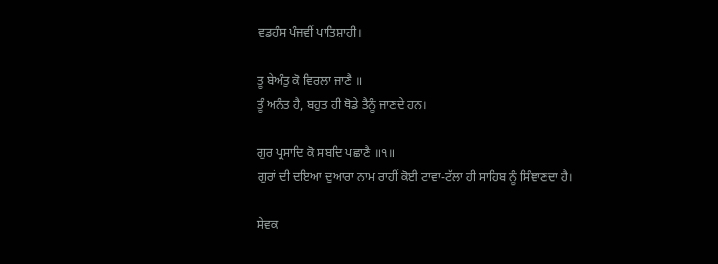ਵਡਹੰਸ ਪੰਜਵੀਂ ਪਾਤਿਸ਼ਾਹੀ।

ਤੂ ਬੇਅੰਤੁ ਕੋ ਵਿਰਲਾ ਜਾਣੈ ॥
ਤੂੰ ਅਨੰਤ ਹੈ, ਬਹੁਤ ਹੀ ਥੋਡੇ ਤੈਨੂੰ ਜਾਣਦੇ ਹਨ।

ਗੁਰ ਪ੍ਰਸਾਦਿ ਕੋ ਸਬਦਿ ਪਛਾਣੈ ॥੧॥
ਗੁਰਾਂ ਦੀ ਦਇਆ ਦੁਆਰਾ ਨਾਮ ਰਾਹੀਂ ਕੋਈ ਟਾਵਾ-ਟੱਲਾ ਹੀ ਸਾਹਿਬ ਨੂੰ ਸਿੰਞਾਣਦਾ ਹੈ।

ਸੇਵਕ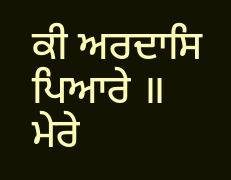ਕੀ ਅਰਦਾਸਿ ਪਿਆਰੇ ॥
ਮੇਰੇ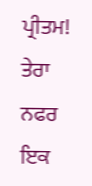ਪ੍ਰੀਤਮ! ਤੇਰਾ ਨਫਰ ਇਕ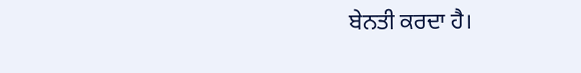ਬੇਨਤੀ ਕਰਦਾ ਹੈ।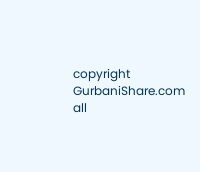copyright GurbaniShare.com all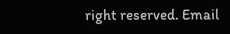right reserved. Email